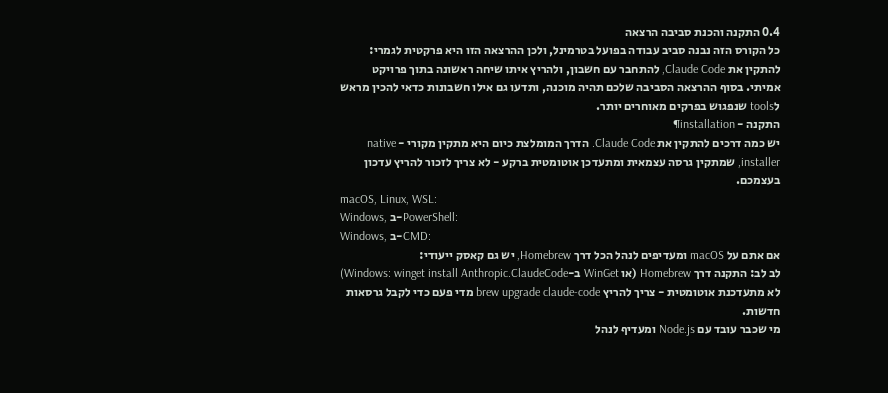0.4 התקנה והכנת סביבה הרצאה
כל הקורס הזה נבנה סביב עבודה בפועל בטרמינל, ולכן ההרצאה הזו היא פרקטית לגמרי: להתקין את Claude Code, להתחבר עם חשבון, ולהריץ איתו שיחה ראשונה בתוך פרויקט אמיתי. בסוף ההרצאה הסביבה שלכם תהיה מוכנה, ותדעו גם אילו חשבונות כדאי להכין מראש לtools שנפגוש בפרקים מאוחרים יותר.
התקנה - installation¶
יש כמה דרכים להתקין את Claude Code. הדרך המומלצת כיום היא מתקין מקורי - native installer, שמתקין גרסה עצמאית ומתעדכן אוטומטית ברקע - לא צריך לזכור להריץ עדכון בעצמכם.
macOS, Linux, WSL:
Windows, ב-PowerShell:
Windows, ב-CMD:
אם אתם על macOS ומעדיפים לנהל הכל דרך Homebrew, יש גם קאסק ייעודי:
לב לב: התקנה דרך Homebrew (או WinGet ב-Windows: winget install Anthropic.ClaudeCode) לא מתעדכנת אוטומטית - צריך להריץ brew upgrade claude-code מדי פעם כדי לקבל גרסאות חדשות.
מי שכבר עובד עם Node.js ומעדיף לנהל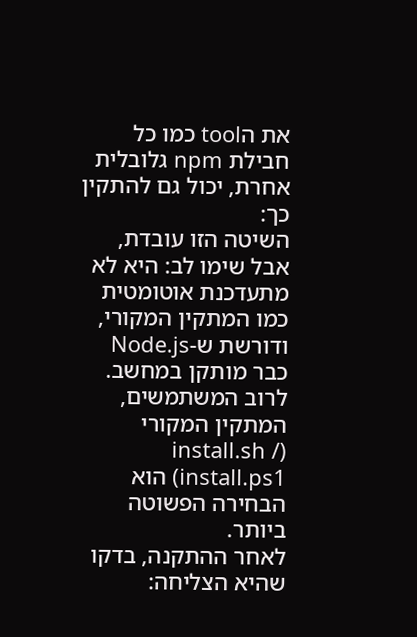את הtool כמו כל חבילת npm גלובלית אחרת, יכול גם להתקין כך:
השיטה הזו עובדת, אבל שימו לב: היא לא מתעדכנת אוטומטית כמו המתקין המקורי, ודורשת ש-Node.js כבר מותקן במחשב. לרוב המשתמשים, המתקין המקורי (install.sh / install.ps1) הוא הבחירה הפשוטה ביותר.
לאחר ההתקנה, בדקו שהיא הצליחה: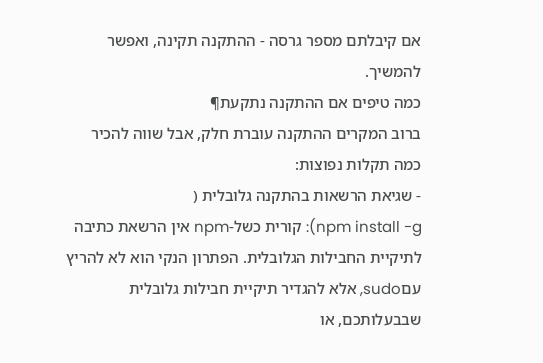אם קיבלתם מספר גרסה - ההתקנה תקינה, ואפשר להמשיך.
כמה טיפים אם ההתקנה נתקעת¶
ברוב המקרים ההתקנה עוברת חלק, אבל שווה להכיר כמה תקלות נפוצות:
- שגיאת הרשאות בהתקנה גלובלית (
npm install -g): קורית כשל-npm אין הרשאת כתיבה לתיקיית החבילות הגלובלית. הפתרון הנקי הוא לא להריץ עםsudo, אלא להגדיר תיקיית חבילות גלובלית שבבעלותכם, או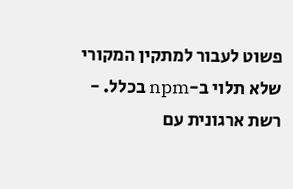פשוט לעבור למתקין המקורי שלא תלוי ב-npm בכלל. - רשת ארגונית עם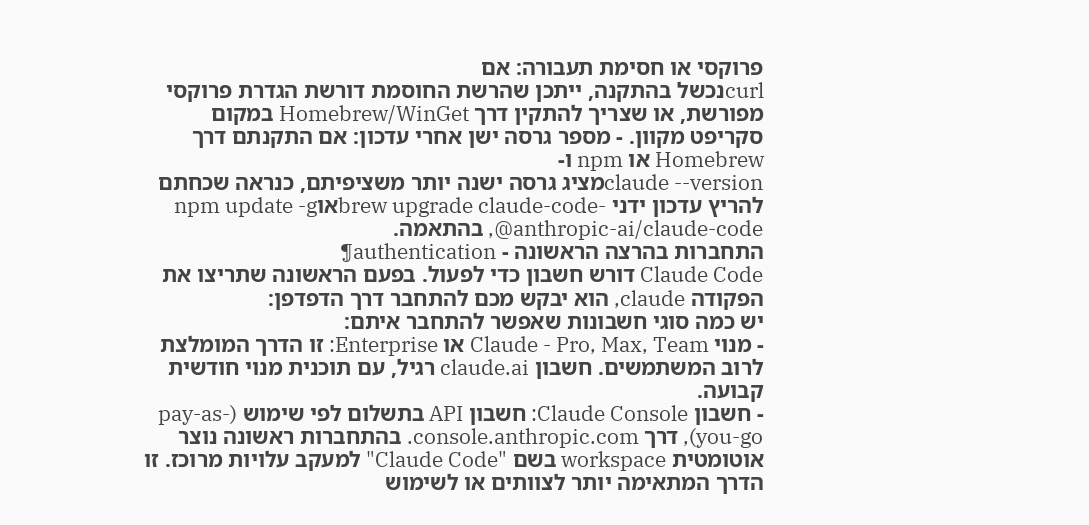פרוקסי או חסימת תעבורה: אם
curlנכשל בהתקנה, ייתכן שהרשת החוסמת דורשת הגדרת פרוקסי מפורשת, או שצריך להתקין דרך Homebrew/WinGet במקום סקריפט מקוון. - מספר גרסה ישן אחרי עדכון: אם התקנתם דרך Homebrew או npm ו-
claude --versionמציג גרסה ישנה יותר משציפיתם, כנראה שכחתם להריץ עדכון ידני -brew upgrade claude-codeאוnpm update -g @anthropic-ai/claude-code, בהתאמה.
התחברות בהרצה הראשונה - authentication¶
Claude Code דורש חשבון כדי לפעול. בפעם הראשונה שתריצו את הפקודה claude, הוא יבקש מכם להתחבר דרך הדפדפן:
יש כמה סוגי חשבונות שאפשר להתחבר איתם:
- מנוי Claude - Pro, Max, Team או Enterprise: זו הדרך המומלצת לרוב המשתמשים. חשבון claude.ai רגיל, עם תוכנית מנוי חודשית קבועה.
- חשבון Claude Console: חשבון API בתשלום לפי שימוש (pay-as-you-go), דרך console.anthropic.com. בהתחברות ראשונה נוצר אוטומטית workspace בשם "Claude Code" למעקב עלויות מרוכז. זו הדרך המתאימה יותר לצוותים או לשימוש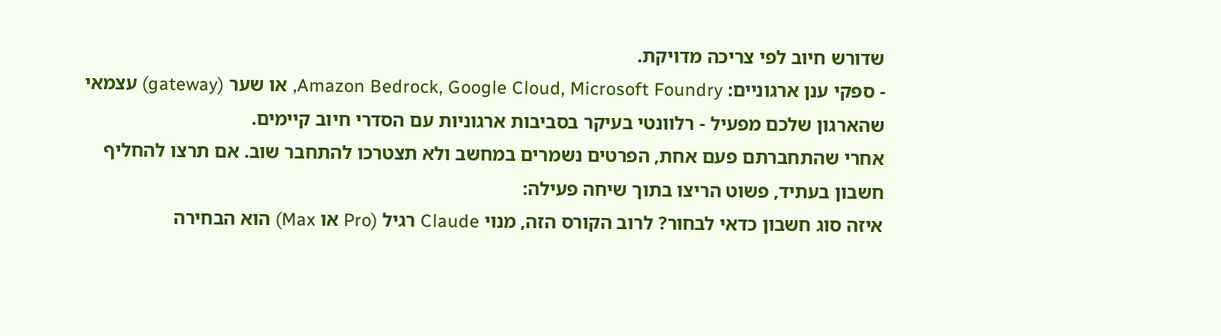שדורש חיוב לפי צריכה מדויקת.
- ספקי ענן ארגוניים: Amazon Bedrock, Google Cloud, Microsoft Foundry, או שער (gateway) עצמאי שהארגון שלכם מפעיל - רלוונטי בעיקר בסביבות ארגוניות עם הסדרי חיוב קיימים.
אחרי שהתחברתם פעם אחת, הפרטים נשמרים במחשב ולא תצטרכו להתחבר שוב. אם תרצו להחליף חשבון בעתיד, פשוט הריצו בתוך שיחה פעילה:
איזה סוג חשבון כדאי לבחור? לרוב הקורס הזה, מנוי Claude רגיל (Pro או Max) הוא הבחירה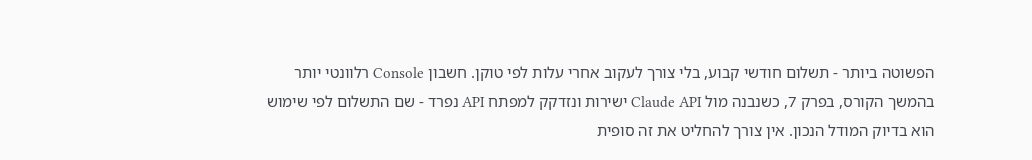הפשוטה ביותר - תשלום חודשי קבוע, בלי צורך לעקוב אחרי עלות לפי טוקן. חשבון Console רלוונטי יותר בהמשך הקורס, בפרק 7, כשנבנה מול Claude API ישירות ונזדקק למפתח API נפרד - שם התשלום לפי שימוש הוא בדיוק המודל הנכון. אין צורך להחליט את זה סופית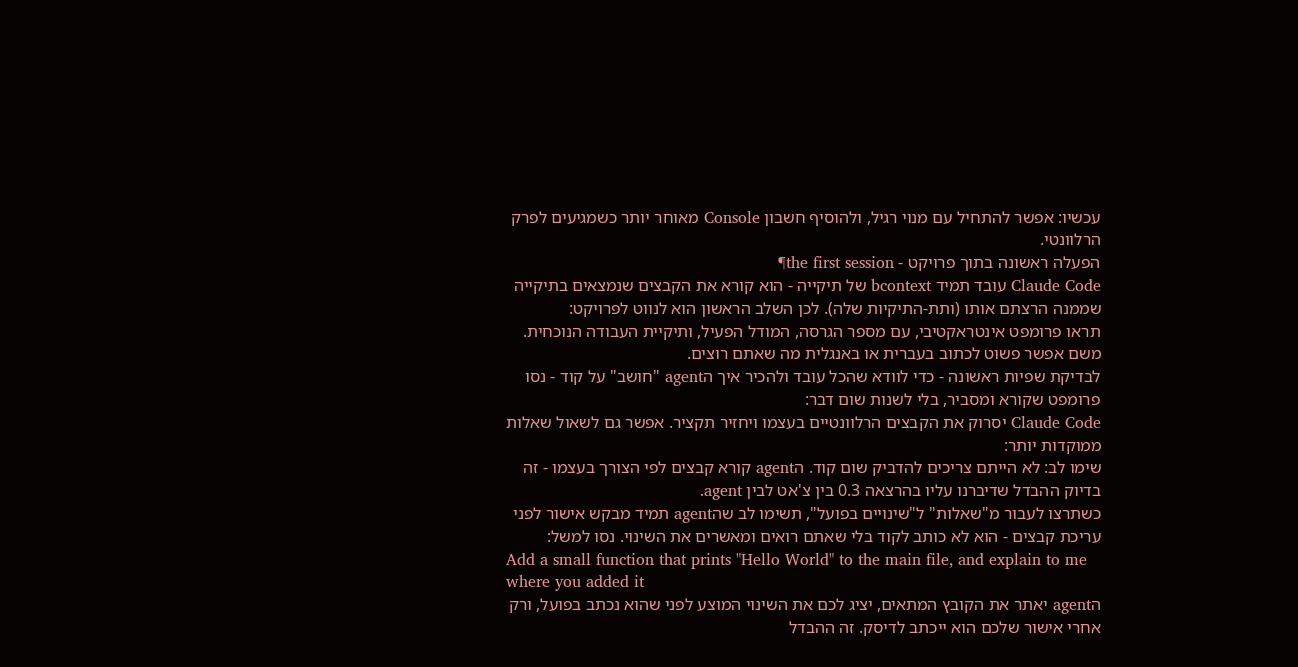עכשיו: אפשר להתחיל עם מנוי רגיל, ולהוסיף חשבון Console מאוחר יותר כשמגיעים לפרק הרלוונטי.
הפעלה ראשונה בתוך פרויקט - the first session¶
Claude Code עובד תמיד bcontext של תיקייה - הוא קורא את הקבצים שנמצאים בתיקייה שממנה הרצתם אותו (ותת-התיקיות שלה). לכן השלב הראשון הוא לנווט לפרויקט:
תראו פרומפט אינטראקטיבי, עם מספר הגרסה, המודל הפעיל, ותיקיית העבודה הנוכחית. משם אפשר פשוט לכתוב בעברית או באנגלית מה שאתם רוצים.
לבדיקת שפיות ראשונה - כדי לוודא שהכל עובד ולהכיר איך הagent "חושב" על קוד - נסו פרומפט שקורא ומסביר, בלי לשנות שום דבר:
Claude Code יסרוק את הקבצים הרלוונטיים בעצמו ויחזיר תקציר. אפשר גם לשאול שאלות ממוקדות יותר:
שימו לב: לא הייתם צריכים להדביק שום קוד. הagent קורא קבצים לפי הצורך בעצמו - זה בדיוק ההבדל שדיברנו עליו בהרצאה 0.3 בין צ'אט לבין agent.
כשתרצו לעבור מ"שאלות" ל"שינויים בפועל", תשימו לב שהagent תמיד מבקש אישור לפני עריכת קבצים - הוא לא כותב לקוד בלי שאתם רואים ומאשרים את השינוי. נסו למשל:
Add a small function that prints "Hello World" to the main file, and explain to me where you added it
הagent יאתר את הקובץ המתאים, יציג לכם את השינוי המוצע לפני שהוא נכתב בפועל, ורק אחרי אישור שלכם הוא ייכתב לדיסק. זה ההבדל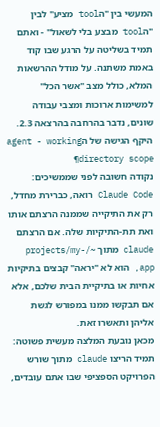המעשי בין "הtool מציע" לבין "הtool מבצע בלי לשאול" - ואתם תמיד בשליטה על הרגע שבו קוד באמת משתנה. על מודל ההרשאות המלא, כולל מצב "אשר הכל" למשימות ארוכות ומצבי עבודה שונים, נדבר בהרחבה בהרצאה 2.3.
היקף הגישה של הagent - working directory scope¶
נקודה חשובה לפני שממשיכים: Claude Code רואה, כברירת מחדל, רק את התיקייה שממנה הרצתם אותו ואת תת-התיקיות שלה. אם הרצתם claude מתוך ~/projects/my-app, הוא לא "יראה" קבצים בתיקיות אחיות או בתיקיית הבית שלכם, אלא אם תבקשו ממנו במפורש לגשת אליהן ותאשרו זאת.
מכאן נובעת המלצה מעשית פשוטה: תמיד הריצו claude מתוך שורש הפרויקט הספציפי שבו אתם עובדים,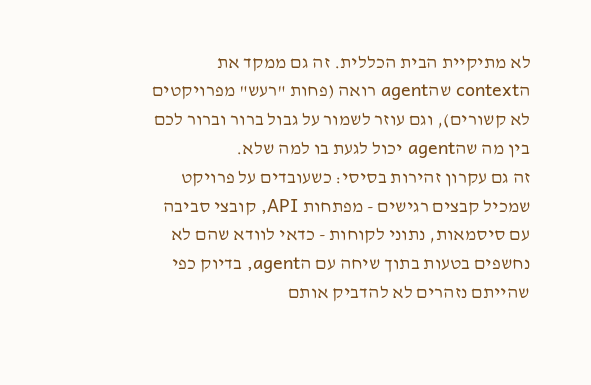לא מתיקיית הבית הכללית. זה גם ממקד את הcontext שהagent רואה (פחות "רעש" מפרויקטים לא קשורים), וגם עוזר לשמור על גבול ברור וברור לכם בין מה שהagent יכול לגעת בו למה שלא.
זה גם עקרון זהירות בסיסי: כשעובדים על פרויקט שמכיל קבצים רגישים - מפתחות API, קובצי סביבה עם סיסמאות, נתוני לקוחות - כדאי לוודא שהם לא נחשפים בטעות בתוך שיחה עם הagent, בדיוק כפי שהייתם נזהרים לא להדביק אותם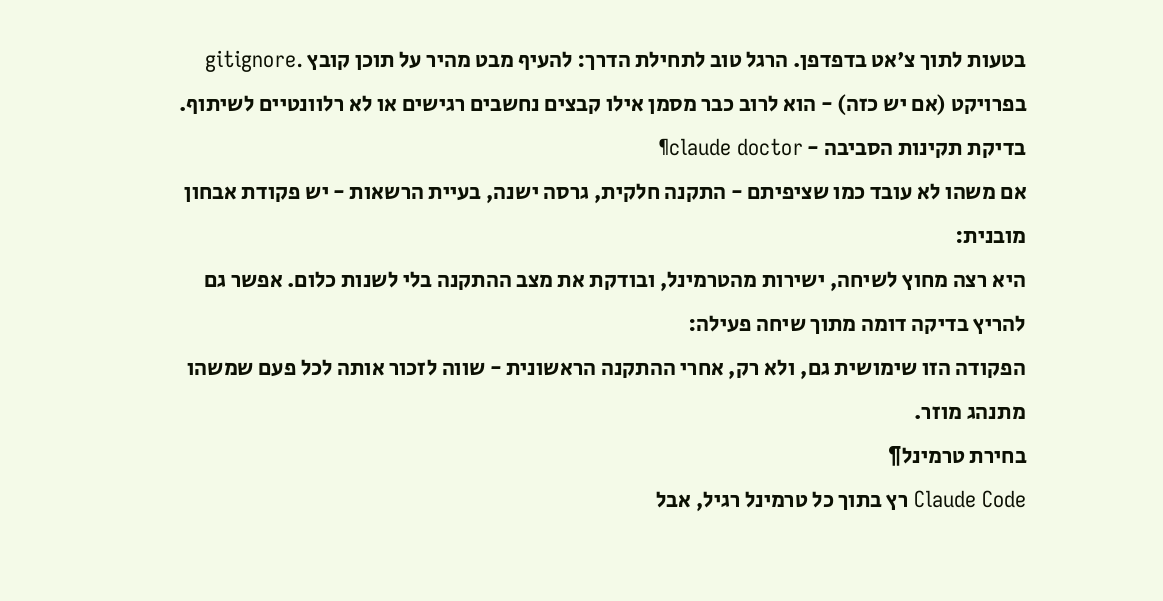בטעות לתוך צ'אט בדפדפן. הרגל טוב לתחילת הדרך: להעיף מבט מהיר על תוכן קובץ .gitignore בפרויקט (אם יש כזה) - הוא לרוב כבר מסמן אילו קבצים נחשבים רגישים או לא רלוונטיים לשיתוף.
בדיקת תקינות הסביבה - claude doctor¶
אם משהו לא עובד כמו שציפיתם - התקנה חלקית, גרסה ישנה, בעיית הרשאות - יש פקודת אבחון מובנית:
היא רצה מחוץ לשיחה, ישירות מהטרמינל, ובודקת את מצב ההתקנה בלי לשנות כלום. אפשר גם להריץ בדיקה דומה מתוך שיחה פעילה:
הפקודה הזו שימושית גם, ולא רק, אחרי ההתקנה הראשונית - שווה לזכור אותה לכל פעם שמשהו מתנהג מוזר.
בחירת טרמינל¶
Claude Code רץ בתוך כל טרמינל רגיל, אבל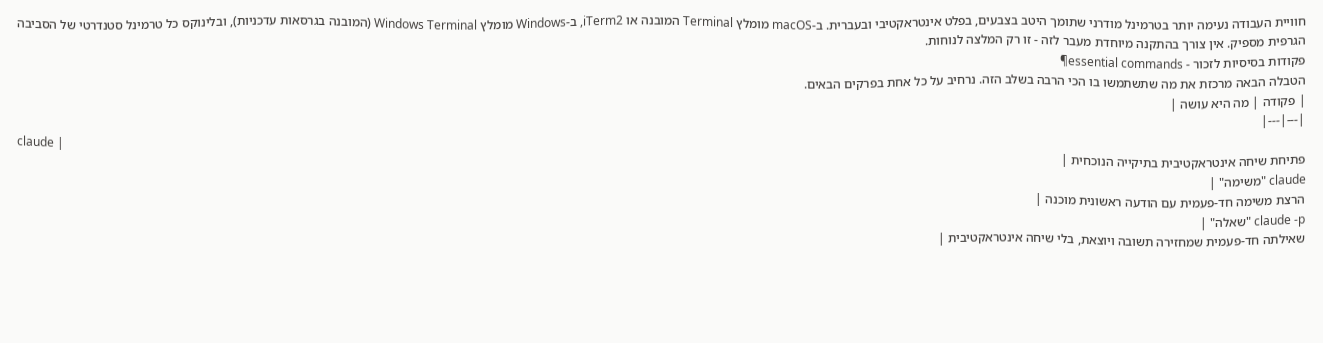חוויית העבודה נעימה יותר בטרמינל מודרני שתומך היטב בצבעים, בפלט אינטראקטיבי ובעברית. ב-macOS מומלץ Terminal המובנה או iTerm2, ב-Windows מומלץ Windows Terminal (המובנה בגרסאות עדכניות), ובלינוקס כל טרמינל סטנדרטי של הסביבה הגרפית מספיק. אין צורך בהתקנה מיוחדת מעבר לזה - זו רק המלצה לנוחות.
פקודות בסיסיות לזכור - essential commands¶
הטבלה הבאה מרכזת את מה שתשתמשו בו הכי הרבה בשלב הזה. נרחיב על כל אחת בפרקים הבאים.
| פקודה | מה היא עושה |
|---|---|
claude |
פתיחת שיחה אינטראקטיבית בתיקייה הנוכחית |
claude "משימה" |
הרצת משימה חד-פעמית עם הודעה ראשונית מוכנה |
claude -p "שאלה" |
שאילתה חד-פעמית שמחזירה תשובה ויוצאת, בלי שיחה אינטראקטיבית |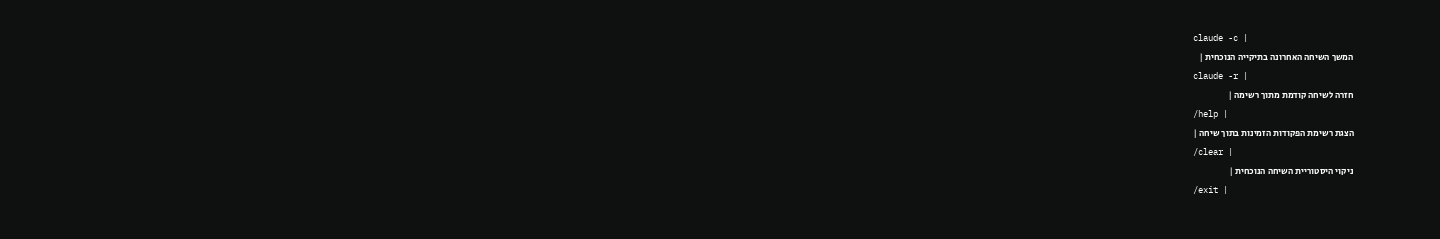claude -c |
המשך השיחה האחרונה בתיקייה הנוכחית |
claude -r |
חזרה לשיחה קודמת מתוך רשימה |
/help |
הצגת רשימת הפקודות הזמינות בתוך שיחה |
/clear |
ניקוי היסטוריית השיחה הנוכחית |
/exit |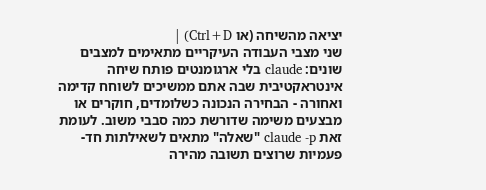יציאה מהשיחה (או Ctrl+D) |
שני מצבי העבודה העיקריים מתאימים למצבים שונים: claude בלי ארגומנטים פותח שיחה אינטראקטיבית שבה אתם ממשיכים לשוחח קדימה ואחורה - הבחירה הנכונה כשלומדים, חוקרים או מבצעים משימה שדורשת כמה סבבי משוב. לעומת זאת claude -p "שאלה" מתאים לשאילתות חד-פעמיות שרוצים תשובה מהירה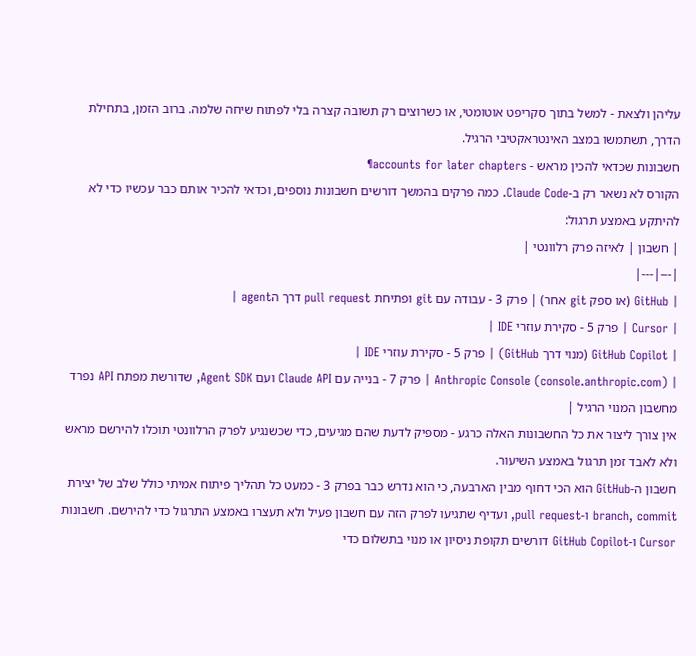עליהן ולצאת - למשל בתוך סקריפט אוטומטי, או כשרוצים רק תשובה קצרה בלי לפתוח שיחה שלמה. ברוב הזמן, בתחילת הדרך, תשתמשו במצב האינטראקטיבי הרגיל.
חשבונות שכדאי להכין מראש - accounts for later chapters¶
הקורס לא נשאר רק ב-Claude Code. כמה פרקים בהמשך דורשים חשבונות נוספים, וכדאי להכיר אותם כבר עכשיו כדי לא להיתקע באמצע תרגול:
| חשבון | לאיזה פרק רלוונטי |
|---|---|
| GitHub (או ספק git אחר) | פרק 3 - עבודה עם git ופתיחת pull request דרך הagent |
| Cursor | פרק 5 - סקירת עוזרי IDE |
| GitHub Copilot (מנוי דרך GitHub) | פרק 5 - סקירת עוזרי IDE |
| Anthropic Console (console.anthropic.com) | פרק 7 - בנייה עם Claude API ועם Agent SDK, שדורשת מפתח API נפרד מחשבון המנוי הרגיל |
אין צורך ליצור את כל החשבונות האלה כרגע - מספיק לדעת שהם מגיעים, כדי שכשנגיע לפרק הרלוונטי תוכלו להירשם מראש ולא לאבד זמן תרגול באמצע השיעור.
חשבון ה-GitHub הוא הכי דחוף מבין הארבעה, כי הוא נדרש כבר בפרק 3 - כמעט כל תהליך פיתוח אמיתי כולל שלב של יצירת branch, commit ו-pull request, ועדיף שתגיעו לפרק הזה עם חשבון פעיל ולא תעצרו באמצע התרגול כדי להירשם. חשבונות Cursor ו-GitHub Copilot דורשים תקופת ניסיון או מנוי בתשלום כדי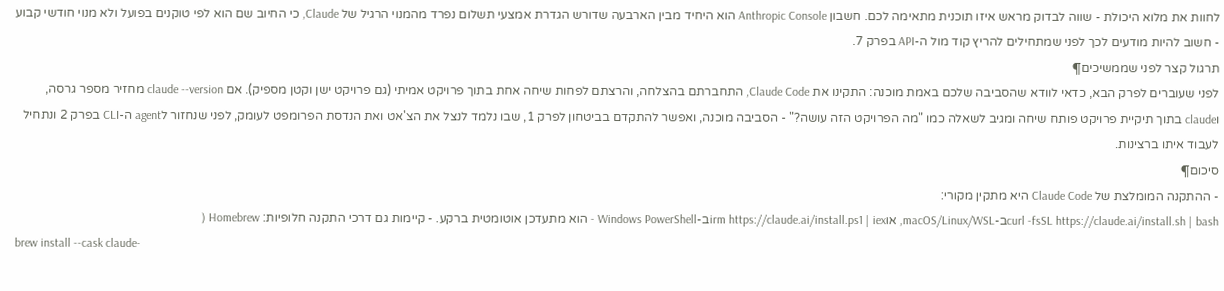לחוות את מלוא היכולת - שווה לבדוק מראש איזו תוכנית מתאימה לכם. חשבון Anthropic Console הוא היחיד מבין הארבעה שדורש הגדרת אמצעי תשלום נפרד מהמנוי הרגיל של Claude, כי החיוב שם הוא לפי טוקנים בפועל ולא מנוי חודשי קבוע - חשוב להיות מודעים לכך לפני שמתחילים להריץ קוד מול ה-API בפרק 7.
תרגול קצר לפני שממשיכים¶
לפני שעוברים לפרק הבא, כדאי לוודא שהסביבה שלכם באמת מוכנה: התקינו את Claude Code, התחברתם בהצלחה, והרצתם לפחות שיחה אחת בתוך פרויקט אמיתי (גם פרויקט ישן וקטן מספיק). אם claude --version מחזיר מספר גרסה, וclaude בתוך תיקיית פרויקט פותח שיחה ומגיב לשאלה כמו "מה הפרויקט הזה עושה?" - הסביבה מוכנה, ואפשר להתקדם בביטחון לפרק 1, שבו נלמד לנצל את הצ'אט ואת הנדסת הפרומפט לעומק, לפני שנחזור לagent ה-CLI בפרק 2 ונתחיל לעבוד איתו ברצינות.
סיכום¶
- ההתקנה המומלצת של Claude Code היא מתקין מקורי:
curl -fsSL https://claude.ai/install.sh | bashב-macOS/Linux/WSL, אוirm https://claude.ai/install.ps1 | iexב-Windows PowerShell - הוא מתעדכן אוטומטית ברקע. - קיימות גם דרכי התקנה חלופיות: Homebrew (
brew install --cask claude-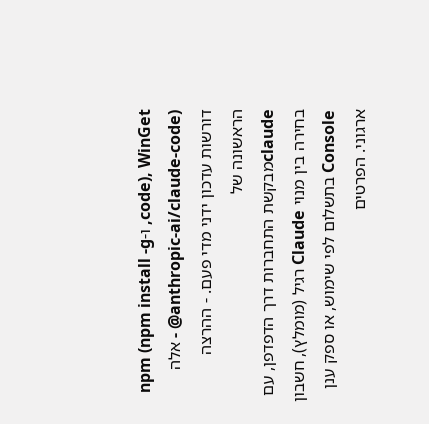code), WinGet, ו-npm (npm install -g @anthropic-ai/claude-code) - אלה דורשות עדכון ידני מדי פעם. - ההרצה הראשונה של
claudeמבקשת התחברות דרך הדפדפן, עם בחירה בין מנוי Claude רגיל (מומלץ), חשבון Console בתשלום לפי שימוש, או ספק ענן ארגוני. הפרטים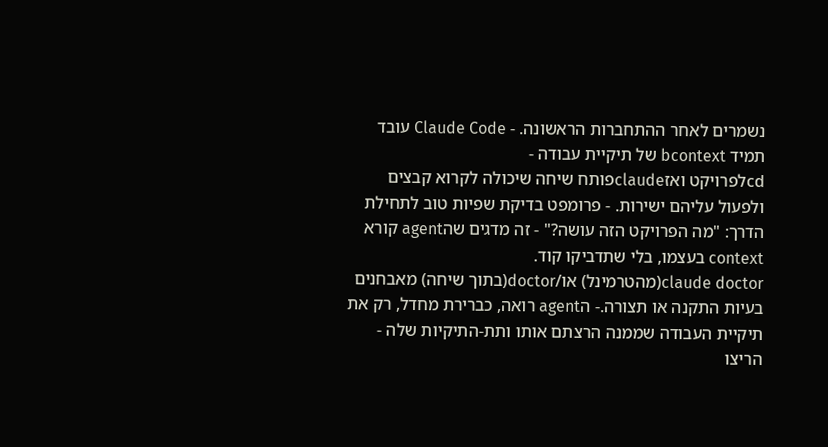נשמרים לאחר ההתחברות הראשונה. - Claude Code עובד תמיד bcontext של תיקיית עבודה -
cdלפרויקט ואזclaudeפותח שיחה שיכולה לקרוא קבצים ולפעול עליהם ישירות. - פרומפט בדיקת שפיות טוב לתחילת הדרך: "מה הפרויקט הזה עושה?" - זה מדגים שהagent קורא context בעצמו, בלי שתדביקו קוד.
claude doctor(מהטרמינל) או/doctor(בתוך שיחה) מאבחנים בעיות התקנה או תצורה.- הagent רואה, כברירת מחדל, רק את תיקיית העבודה שממנה הרצתם אותו ותת-התיקיות שלה - הריצו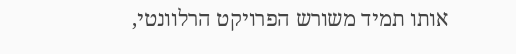אותו תמיד משורש הפרויקט הרלוונטי,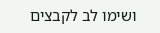ושימו לב לקבצים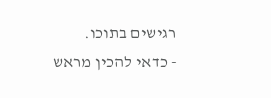רגישים בתוכו.
- כדאי להכין מראש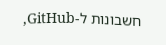חשבונות ל-GitHub,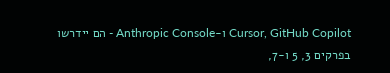Cursor, GitHub Copilot ו-Anthropic Console - הם יידרשו בפרקים 3, 5 ו-7,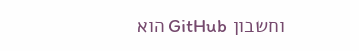וחשבון GitHub הוא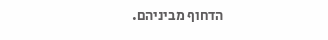הדחוף מביניהם.